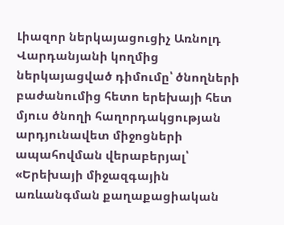Լիազոր ներկայացուցիչ Առնոլդ Վարդանյանի կողմից ներկայացված դիմումը՝ ծնողների բաժանումից հետո երեխայի հետ մյուս ծնողի հաղորդակցության արդյունավետ միջոցների ապահովման վերաբերյալ՝ «Երեխայի միջազգային առևանգման քաղաքացիական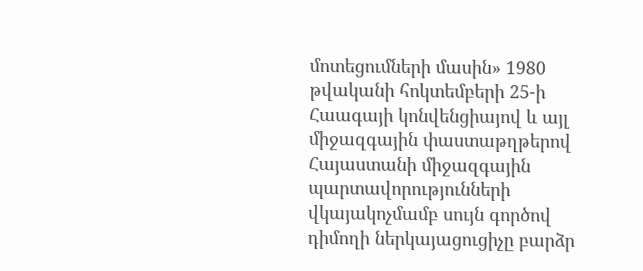մոտեցումների մասին» 1980 թվականի հոկտեմբերի 25-ի Հաագայի կոնվենցիայով և այլ միջազգային փաստաթղթերով
Հայաստանի միջազգային պարտավորությունների վկայակոչմամբ սույն գործով դիմողի ներկայացուցիչը բարձր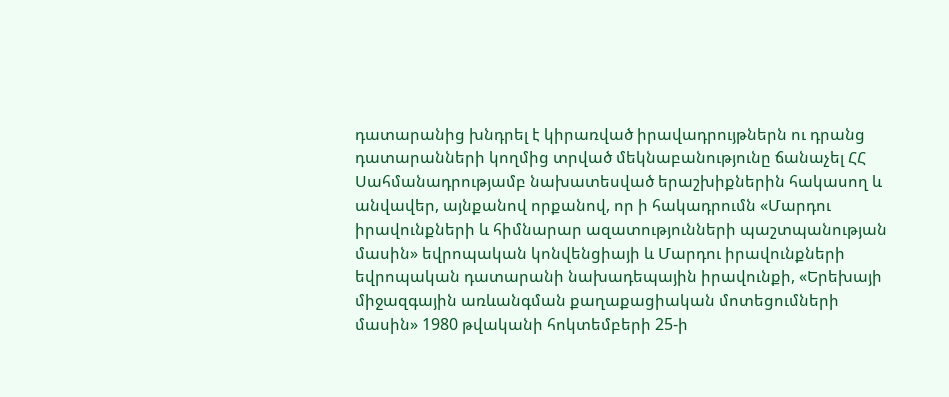դատարանից խնդրել է կիրառված իրավադրույթներն ու դրանց դատարանների կողմից տրված մեկնաբանությունը ճանաչել ՀՀ Սահմանադրությամբ նախատեսված երաշխիքներին հակասող և անվավեր, այնքանով որքանով, որ ի հակադրումն «Մարդու իրավունքների և հիմնարար ազատությունների պաշտպանության մասին» եվրոպական կոնվենցիայի և Մարդու իրավունքների եվրոպական դատարանի նախադեպային իրավունքի, «Երեխայի միջազգային առևանգման քաղաքացիական մոտեցումների մասին» 1980 թվականի հոկտեմբերի 25-ի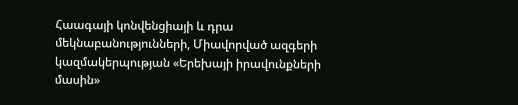Հաագայի կոնվենցիայի և դրա մեկնաբանությունների, Միավորված ազգերի կազմակերպության «Երեխայի իրավունքների մասին»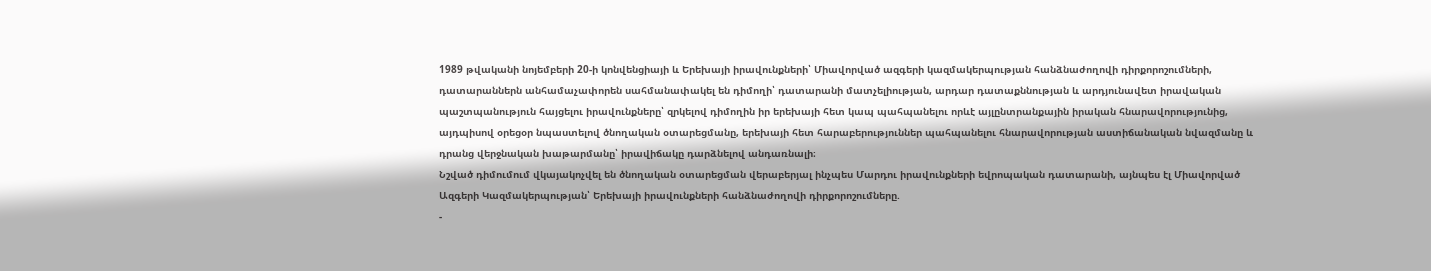1989 թվականի նոյեմբերի 20-ի կոնվենցիայի և Երեխայի իրավունքների՝ Միավորված ազգերի կազմակերպության հանձնաժողովի դիրքորոշումների, դատարաններն անհամաչափորեն սահմանափակել են դիմողի՝ դատարանի մատչելիության, արդար դատաքննության և արդյունավետ իրավական պաշտպանություն հայցելու իրավունքները՝ զրկելով դիմողին իր երեխայի հետ կապ պահպանելու որևէ այլընտրանքային իրական հնարավորությունից, այդպիսով օրեցօր նպաստելով ծնողական օտարեցմանը, երեխայի հետ հարաբերություններ պահպանելու հնարավորության աստիճանական նվազմանը և դրանց վերջնական խաթարմանը՝ իրավիճակը դարձնելով անդառնալի։
Նշված դիմումում վկայակոչվել են ծնողական օտարեցման վերաբերյալ ինչպես Մարդու իրավունքների եվրոպական դատարանի, այնպես էլ Միավորված Ազգերի Կազմակերպության՝ Երեխայի իրավունքների հանձնաժողովի դիրքորոշումները.
-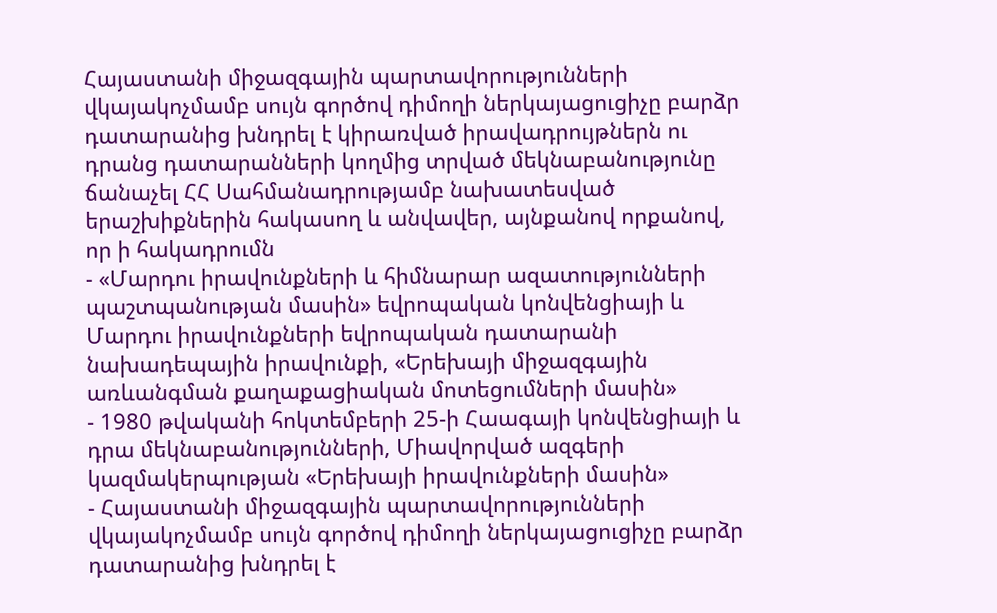Հայաստանի միջազգային պարտավորությունների վկայակոչմամբ սույն գործով դիմողի ներկայացուցիչը բարձր դատարանից խնդրել է կիրառված իրավադրույթներն ու դրանց դատարանների կողմից տրված մեկնաբանությունը ճանաչել ՀՀ Սահմանադրությամբ նախատեսված երաշխիքներին հակասող և անվավեր, այնքանով որքանով, որ ի հակադրումն
- «Մարդու իրավունքների և հիմնարար ազատությունների պաշտպանության մասին» եվրոպական կոնվենցիայի և Մարդու իրավունքների եվրոպական դատարանի նախադեպային իրավունքի, «Երեխայի միջազգային առևանգման քաղաքացիական մոտեցումների մասին»
- 1980 թվականի հոկտեմբերի 25-ի Հաագայի կոնվենցիայի և դրա մեկնաբանությունների, Միավորված ազգերի կազմակերպության «Երեխայի իրավունքների մասին»
- Հայաստանի միջազգային պարտավորությունների վկայակոչմամբ սույն գործով դիմողի ներկայացուցիչը բարձր դատարանից խնդրել է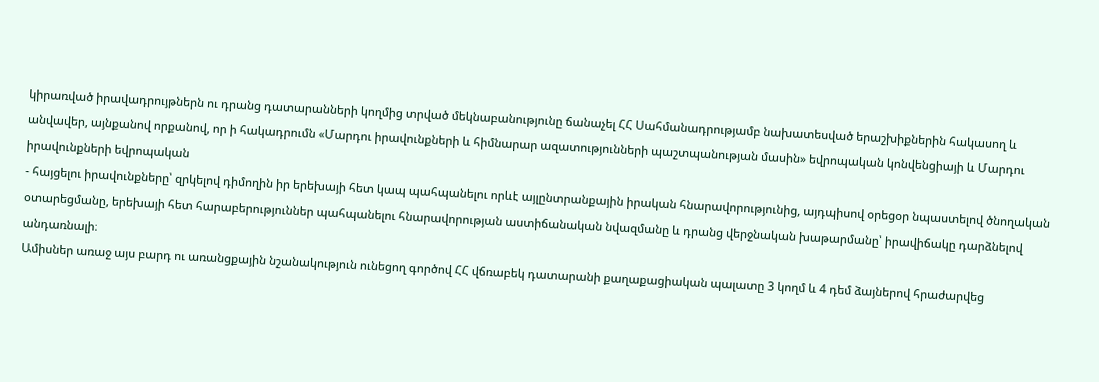կիրառված իրավադրույթներն ու դրանց դատարանների կողմից տրված մեկնաբանությունը ճանաչել ՀՀ Սահմանադրությամբ նախատեսված երաշխիքներին հակասող և անվավեր, այնքանով որքանով, որ ի հակադրումն «Մարդու իրավունքների և հիմնարար ազատությունների պաշտպանության մասին» եվրոպական կոնվենցիայի և Մարդու իրավունքների եվրոպական
- հայցելու իրավունքները՝ զրկելով դիմողին իր երեխայի հետ կապ պահպանելու որևէ այլընտրանքային իրական հնարավորությունից, այդպիսով օրեցօր նպաստելով ծնողական օտարեցմանը, երեխայի հետ հարաբերություններ պահպանելու հնարավորության աստիճանական նվազմանը և դրանց վերջնական խաթարմանը՝ իրավիճակը դարձնելով անդառնալի։
Ամիսներ առաջ այս բարդ ու առանցքային նշանակություն ունեցող գործով ՀՀ վճռաբեկ դատարանի քաղաքացիական պալատը 3 կողմ և 4 դեմ ձայներով հրաժարվեց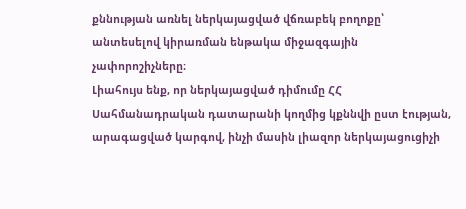քննության առնել ներկայացված վճռաբեկ բողոքը՝ անտեսելով կիրառման ենթակա միջազգային չափորոշիչները։
Լիահույս ենք, որ ներկայացված դիմումը ՀՀ Սահմանադրական դատարանի կողմից կքննվի ըստ էության, արագացված կարգով, ինչի մասին լիազոր ներկայացուցիչի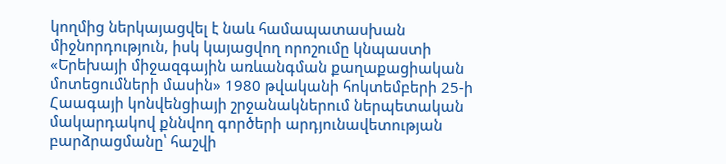կողմից ներկայացվել է նաև համապատասխան միջնորդություն, իսկ կայացվող որոշումը կնպաստի «Երեխայի միջազգային առևանգման քաղաքացիական մոտեցումների մասին» 1980 թվականի հոկտեմբերի 25-ի Հաագայի կոնվենցիայի շրջանակներում ներպետական մակարդակով քննվող գործերի արդյունավետության բարձրացմանը՝ հաշվի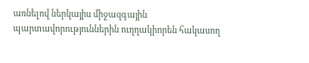առնելով ներկայիս միջազգային պարտավորություններին ուղղակիորեն հակասող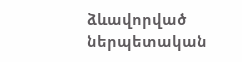ձևավորված ներպետական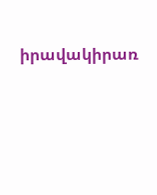իրավակիրառ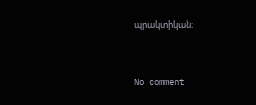պրակտիկան։


No comment